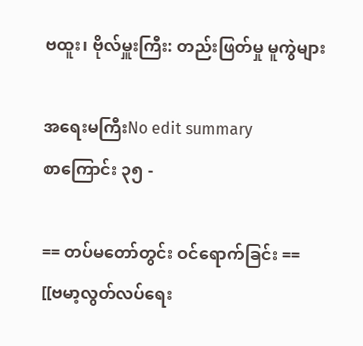ဗထူး၊ ဗိုလ်မှူးကြီး: တည်းဖြတ်မှု မူကွဲများ

အရေးမကြီးNo edit summary
စာကြောင်း ၃၅ -

== တပ်မတော်တွင်း ဝင်ရောက်ခြင်း ==
[[ဗမာ့လွတ်လပ်ရေး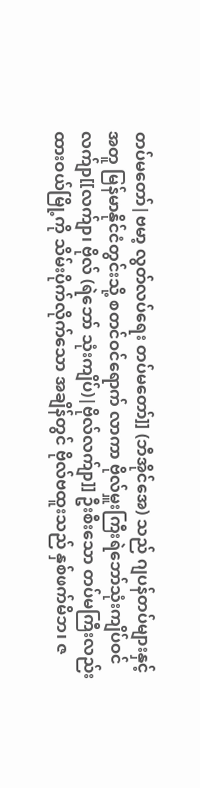တပ်မတော်|ဗမာ့ လွတ်လပ်ရေး တပ်မတော်]] (ဘီအိုင်အေ) သည် ဂျပန်တပ်များနှင့် အတူ မြန်မာနိုင်ငံတွင်းသို့ စတင်ဝင်ရောက် လာကာ ဗိုလ်မှူးကြီးရဲဘော်သုံးကျိပ်ဝင် လက်ျာ[[လက်ျာ၊ ဗိုလ် (ရဲဘော် သုံးကျိပ်)|ဗိုလ်လက်ျာ]] ဦးစီးသော တပ်မကြီးလည်း ထားဝယ်မြို့ကို သိမ်းပိုက်လိုက်သော အချိန်တွင် ဗိုလ်ဗထူးသည် နှစ်ဖက်မိဘ၊ ဇ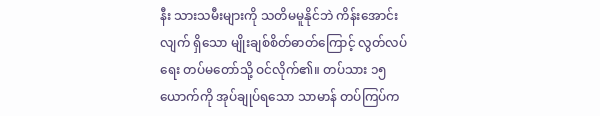နီး သားသမီးများကို သတိမမူနိုင်ဘဲ ကိန်းအောင်းလျက် ရှိသော မျိုးချစ်စိတ်ဓာတ်ကြောင့် လွတ်လပ်ရေး တပ်မတော်သို့ ဝင်လိုက်၏။ တပ်သား ၁၅ ယောက်ကို အုပ်ချုပ်ရသော သာမာန် တပ်ကြပ်က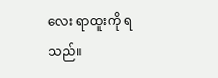လေး ရာထူးကို ရသည်။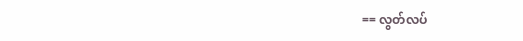== လွတ်လပ်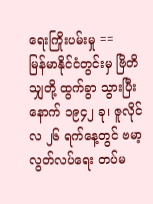ရေးကြိုးပမ်းမှု ==
မြန်မာနိုင်ငံတွင်းမှ ဗြိတိသျှတို့ ထွက်ခွာ သွားပြီးနောက် ၁၉၄၂ ခု၊ ဇူလိုင်လ ၂၆ ရက်နေ့တွင် ဗမာ့ လွတ်လပ်ရေး တပ်မ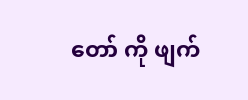တော် ကို ဖျက်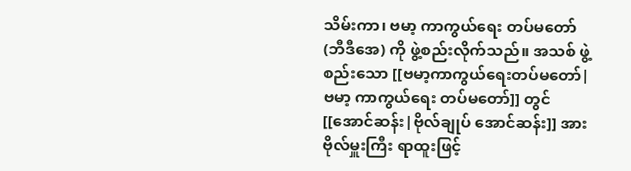သိမ်းကာ၊ ဗမာ့ ကာကွယ်ရေး တပ်မတော် (ဘီဒီအေ) ကို ဖွဲ့စည်းလိုက်သည်။ အသစ် ဖွဲ့စည်းသော [[ဗမာ့ကာကွယ်ရေးတပ်မတော်|ဗမာ့ ကာကွယ်ရေး တပ်မတော်]] တွင် [[အောင်ဆန်း|ဗိုလ်ချုပ် အောင်ဆန်း]] အား ဗိုလ်မှူးကြီး ရာထူးဖြင့်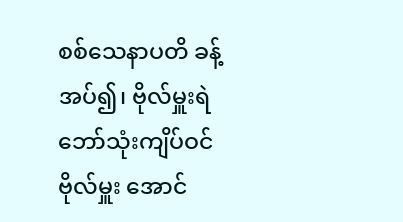စစ်သေနာပတိ ခန့်အပ်၍၊ ဗိုလ်မှူးရဲဘော်သုံးကျိပ်ဝင်ဗိုလ်မှူး အောင်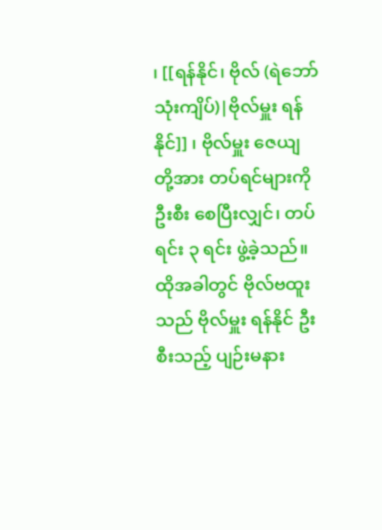၊ [[ရန်နိုင်၊ ဗိုလ် (ရဲဘော်သုံးကျိပ်)|ဗိုလ်မှူး ရန်နိုင်]] ၊ ဗိုလ်မှူး ဇေယျ တို့အား တပ်ရင်များကို ဦးစီး စေပြီးလျှင်၊ တပ်ရင်း ၃ ရင်း ဖွဲ့ခဲ့သည်။ ထိုအခါတွင် ဗိုလ်ဗထူးသည် ဗိုလ်မှူး ရန်နိုင် ဦးစီးသည့် ပျဉ်းမနား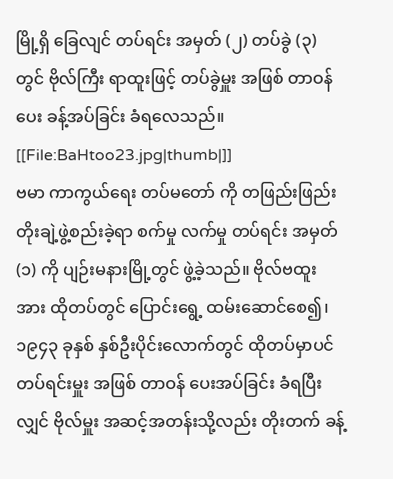မြို့ရှိ ခြေလျင် တပ်ရင်း အမှတ် (၂) တပ်ခွဲ (၃) တွင် ဗိုလ်ကြီး ရာထူးဖြင့် တပ်ခွဲမှူး အဖြစ် တာဝန်ပေး ခန့်အပ်ခြင်း ခံရလေသည်။
[[File:BaHtoo23.jpg|thumb|]]
ဗမာ ကာကွယ်ရေး တပ်မတော် ကို တဖြည်းဖြည်း တိုးချဲ့ဖွဲ့စည်းခဲ့ရာ စက်မှု လက်မှု တပ်ရင်း အမှတ် (၁) ကို ပျဉ်းမနားမြို့တွင် ဖွဲ့ခဲ့သည်။ ဗိုလ်ဗထူးအား ထိုတပ်တွင် ပြောင်းရွေ့ ထမ်းဆောင်စေ၍၊ ၁၉၄၃ ခုနှစ် နှစ်ဦးပိုင်းလောက်တွင် ထိုတပ်မှာပင် တပ်ရင်းမှူး အဖြစ် တာဝန် ပေးအပ်ခြင်း ခံရပြီးလျှင် ဗိုလ်မှူး အဆင့်အတန်းသို့လည်း တိုးတက် ခန့်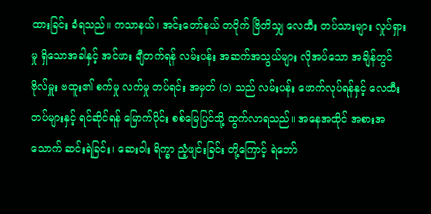ထားခြင်း ခံရသည်။ ကသာနယ်၊ အင်းတော်နယ် တဝိုက် ဗြိတိသျှ လေထီး တပ်သားများ လှုပ်ရှားမှု ရှိသောအခါနှင့် အင်ဖား ချီတက်ရန် လမ်းပန်း အဆက်အသွယ်များ လိုအပ်သော အချိန်တွင် ဗိုလ်မှူး ဗထူး၏ စက်မှု လက်မှု တပ်ရင်း အမှတ် (၁) သည် လမ်းပန်း ဖောက်လုပ်ရန်နှင့် လေထီးတပ်များနှင့် ရင်ဆိုင်ရန် မြောက်ပိုင်း စစ်မြေပြင်သို့ ထွက်လာရသည်။ အနေအထိုင် အစားအသောက် ဆင်းရဲခြင်း၊ ဆေးဝါး ရိက္ခာ ညံ့ဖျင်းခြင်း တို့ကြောင့် ရဲဘော်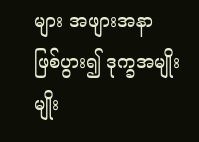များ အဖျားအနာ ဖြစ်ပွား၍ ဒုက္ခအမျိုးမျိုး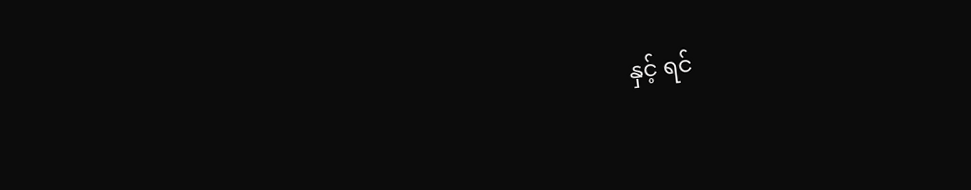နှင့် ရင်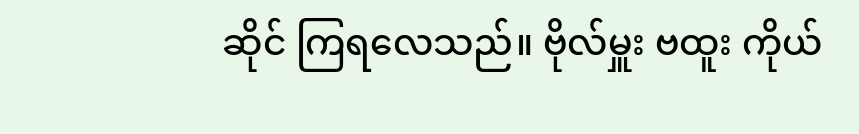ဆိုင် ကြရလေသည်။ ဗိုလ်မှူး ဗထူး ကိုယ်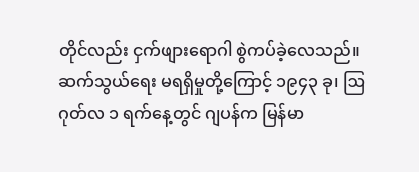တိုင်လည်း ငှက်ဖျားရောဂါ စွဲကပ်ခဲ့လေသည်။ ဆက်သွယ်ရေး မရရှိမှုတို့ကြောင့် ၁၉၄၃ ခု၊ ဩဂုတ်လ ၁ ရက်နေ့တွင် ဂျပန်က မြန်မာ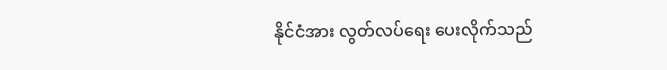နိုင်ငံအား လွတ်လပ်ရေး ပေးလိုက်သည်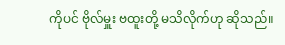ကိုပင် ဗိုလ်မှူး ဗထူးတို့ မသိလိုက်ဟု ဆိုသည်။